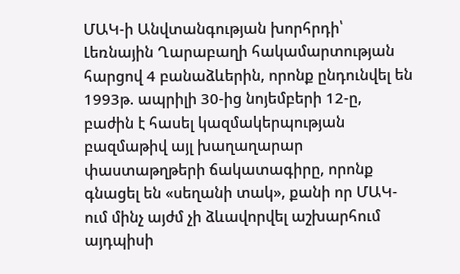ՄԱԿ-ի Անվտանգության խորհրդի՝ Լեռնային Ղարաբաղի հակամարտության հարցով 4 բանաձևերին, որոնք ընդունվել են 1993թ. ապրիլի 30-ից նոյեմբերի 12-ը, բաժին է հասել կազմակերպության բազմաթիվ այլ խաղաղարար փաստաթղթերի ճակատագիրը, որոնք գնացել են «սեղանի տակ», քանի որ ՄԱԿ-ում մինչ այժմ չի ձևավորվել աշխարհում այդպիսի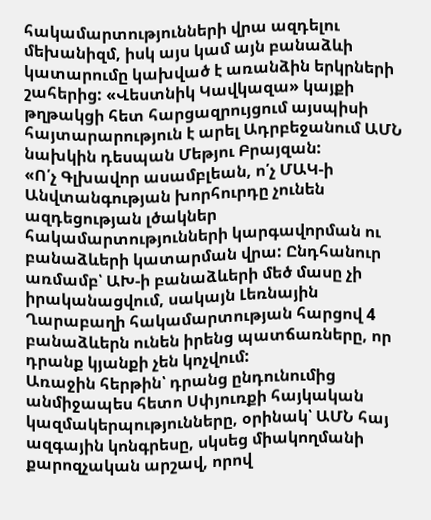հակամարտությունների վրա ազդելու մեխանիզմ, իսկ այս կամ այն բանաձևի կատարումը կախված է առանձին երկրների շահերից: «Վեստնիկ Կավկազա» կայքի թղթակցի հետ հարցազրույցում այսպիսի հայտարարություն է արել Ադրբեջանում ԱՄՆ նախկին դեսպան Մեթյու Բրայզան:
«Ո՛չ Գլխավոր ասամբլեան, ո՛չ ՄԱԿ-ի Անվտանգության խորհուրդը չունեն ազդեցության լծակներ հակամարտությունների կարգավորման ու բանաձևերի կատարման վրա: Ընդհանուր առմամբ՝ ԱԽ-ի բանաձևերի մեծ մասը չի իրականացվում, սակայն Լեռնային Ղարաբաղի հակամարտության հարցով 4 բանաձևերն ունեն իրենց պատճառները, որ դրանք կյանքի չեն կոչվում:
Առաջին հերթին՝ դրանց ընդունումից անմիջապես հետո Սփյուռքի հայկական կազմակերպությունները, օրինակ՝ ԱՄՆ հայ ազգային կոնգրեսը, սկսեց միակողմանի քարոզչական արշավ, որով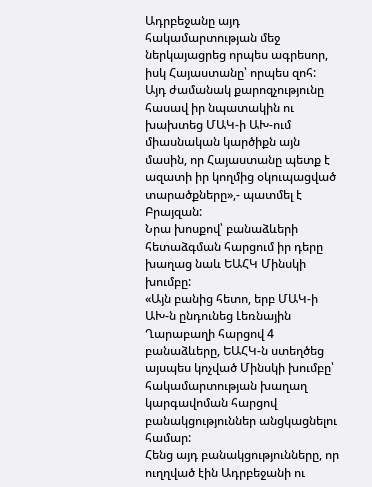Ադրբեջանը այդ հակամարտության մեջ ներկայացրեց որպես ագրեսոր, իսկ Հայաստանը՝ որպես զոհ:
Այդ ժամանակ քարոզչությունը հասավ իր նպատակին ու խախտեց ՄԱԿ-ի ԱԽ-ում միասնական կարծիքն այն մասին, որ Հայաստանը պետք է ազատի իր կողմից օկուպացված տարածքները»,- պատմել է Բրայզան:
Նրա խոսքով՝ բանաձևերի հետաձգման հարցում իր դերը խաղաց նաև ԵԱՀԿ Մինսկի խումբը:
«Այն բանից հետո, երբ ՄԱԿ-ի ԱԽ-ն ընդունեց Լեռնային Ղարաբաղի հարցով 4 բանաձևերը, ԵԱՀԿ-ն ստեղծեց այսպես կոչված Մինսկի խումբը՝ հակամարտության խաղաղ կարգավոման հարցով բանակցություններ անցկացնելու համար:
Հենց այդ բանակցությունները, որ ուղղված էին Ադրբեջանի ու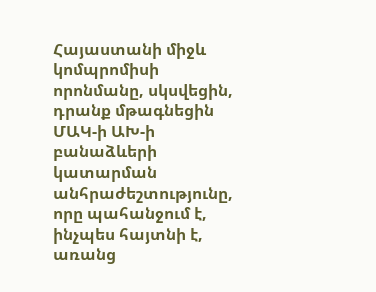Հայաստանի միջև կոմպրոմիսի որոնմանը, սկսվեցին, դրանք մթագնեցին ՄԱԿ-ի ԱԽ-ի բանաձևերի կատարման անհրաժեշտությունը, որը պահանջում է, ինչպես հայտնի է, առանց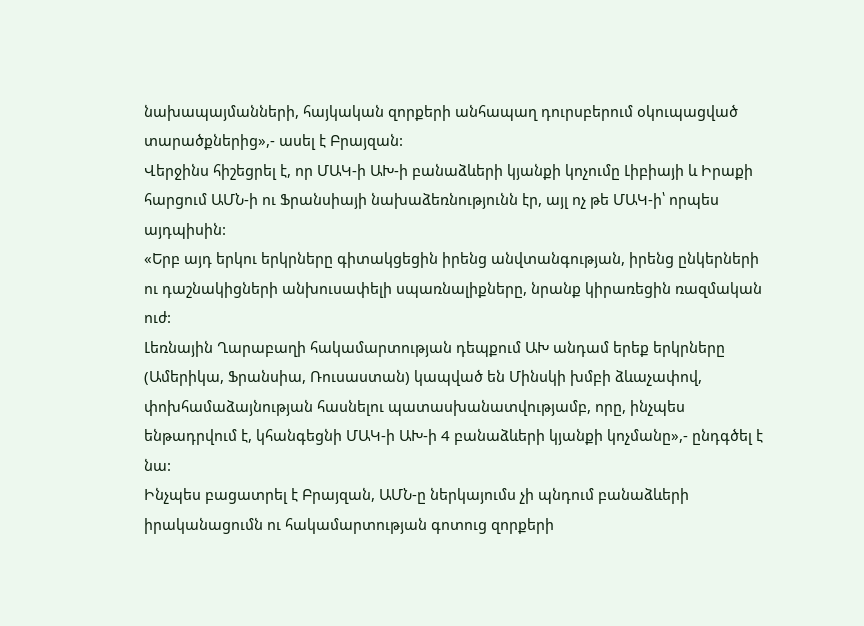նախապայմանների, հայկական զորքերի անհապաղ դուրսբերում օկուպացված տարածքներից»,- ասել է Բրայզան:
Վերջինս հիշեցրել է, որ ՄԱԿ-ի ԱԽ-ի բանաձևերի կյանքի կոչումը Լիբիայի և Իրաքի հարցում ԱՄՆ-ի ու Ֆրանսիայի նախաձեռնությունն էր, այլ ոչ թե ՄԱԿ-ի՝ որպես այդպիսին:
«Երբ այդ երկու երկրները գիտակցեցին իրենց անվտանգության, իրենց ընկերների ու դաշնակիցների անխուսափելի սպառնալիքները, նրանք կիրառեցին ռազմական ուժ:
Լեռնային Ղարաբաղի հակամարտության դեպքում ԱԽ անդամ երեք երկրները (Ամերիկա, Ֆրանսիա, Ռուսաստան) կապված են Մինսկի խմբի ձևաչափով, փոխհամաձայնության հասնելու պատասխանատվությամբ, որը, ինչպես ենթադրվում է, կհանգեցնի ՄԱԿ-ի ԱԽ-ի 4 բանաձևերի կյանքի կոչմանը»,- ընդգծել է նա:
Ինչպես բացատրել է Բրայզան, ԱՄՆ-ը ներկայումս չի պնդում բանաձևերի իրականացումն ու հակամարտության գոտուց զորքերի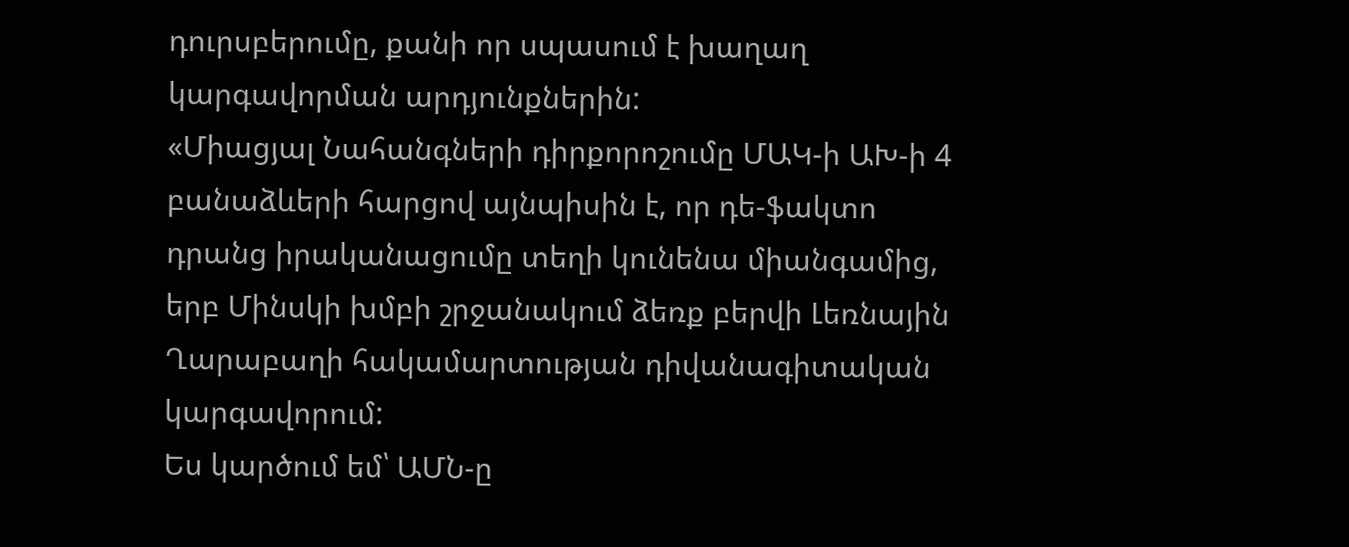դուրսբերումը, քանի որ սպասում է խաղաղ կարգավորման արդյունքներին:
«Միացյալ Նահանգների դիրքորոշումը ՄԱԿ-ի ԱԽ-ի 4 բանաձևերի հարցով այնպիսին է, որ դե-ֆակտո դրանց իրականացումը տեղի կունենա միանգամից, երբ Մինսկի խմբի շրջանակում ձեռք բերվի Լեռնային Ղարաբաղի հակամարտության դիվանագիտական կարգավորում:
Ես կարծում եմ՝ ԱՄՆ-ը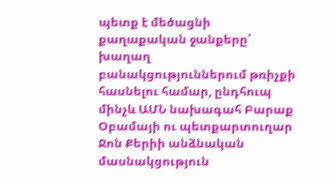պետք է մեծացնի քաղաքական ջանքերը՝ խաղաղ բանակցություններում թռիչքի հասնելու համար, ընդհուպ մինչև ԱՄՆ նախագահ Բարաք Օբամայի ու պետքարտուղար Ջոն Քերիի անձնական մասնակցություն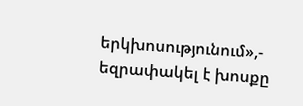երկխոսությունում»,- եզրափակել է խոսքը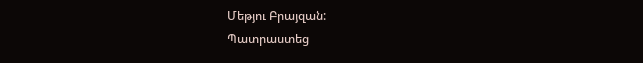Մեթյու Բրայզան:
Պատրաստեց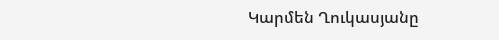Կարմեն Ղուկասյանը